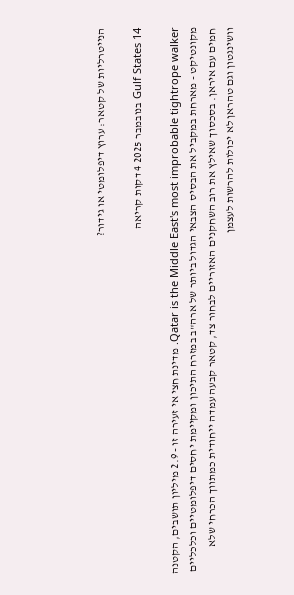הנייטרליות של קטאר: ערוץ דיפלומטי או גידור?

Gulf States 14 בנובמבר 2025 4 דקות קריאה

Qatar is the Middle East's most improbable tightrope walker. מדינת חצי אי זעירה זו - 2.9 מיליון תושבים, הקטנה מקונטיקט - מארחת במקביל את הבסיס הצבאי הגדול ביותר של ארה"ב במזרח התיכון ומקיימת יחסים דיפלומטיים וכלכליים חמים עם איראן. בסכסוך שאילץ את רוב השחקנים האזוריים לבחור צד, קטאר קבעה עמדה ייחודית כמתווך הכרחי שלא וושינגטון וגם טהראן לא יכולות להרשות לעצמן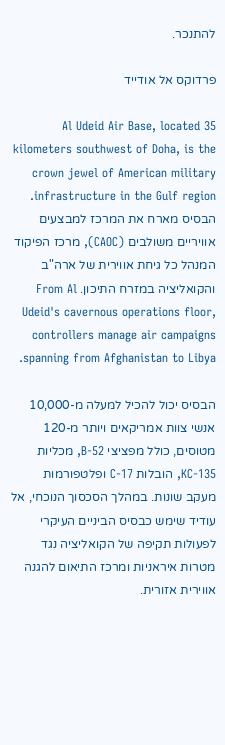להתנכר.

פרדוקס אל אודייד

Al Udeid Air Base, located 35 kilometers southwest of Doha, is the crown jewel of American military infrastructure in the Gulf region. הבסיס מארח את המרכז למבצעים אוויריים משולבים (CAOC), מרכז הפיקוד המנהל כל גיחת אווירית של ארה"ב והקואליציה במזרח התיכון. From Al Udeid's cavernous operations floor, controllers manage air campaigns spanning from Afghanistan to Libya.

הבסיס יכול להכיל למעלה מ-10,000 אנשי צוות אמריקאים ויותר מ-120 מטוסים, כולל מפציצי B-52, מכליות KC-135, הובלות C-17 ופלטפורמות מעקב שונות. במהלך הסכסוך הנוכחי, אל עודיד שימש כבסיס הביניים העיקרי לפעולות תקיפה של הקואליציה נגד מטרות איראניות ומרכז התיאום להגנה אווירית אזורית.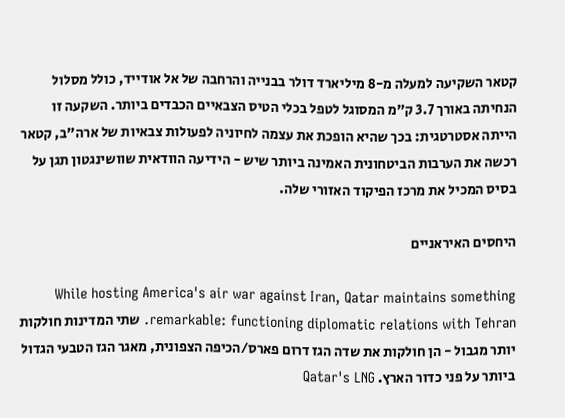קטאר השקיעה למעלה מ-8 מיליארד דולר בבנייה והרחבה של אל אודייד, כולל מסלול הנחיתה באורך 3.7 ק"מ המסוגל לטפל בכלי הטיס הצבאיים הכבדים ביותר. השקעה זו הייתה אסטרטגית: בכך שהיא הופכת את עצמה לחיוניה לפעולות צבאיות של ארה"ב, קטאר רכשה את הערבות הביטחונית האמינה ביותר שיש - הידיעה הוודאית שוושינגטון תגן על בסיס המכיל את מרכז הפיקוד האזורי שלה.

היחסים האיראניים

While hosting America's air war against Iran, Qatar maintains something remarkable: functioning diplomatic relations with Tehran. שתי המדינות חולקות יותר מגבול - הן חולקות את שדה הגז דרום פארס/הכיפה הצפונית, מאגר הגז הטבעי הגדול ביותר על פני כדור הארץ. Qatar's LNG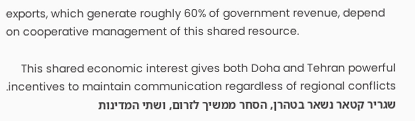exports, which generate roughly 60% of government revenue, depend on cooperative management of this shared resource.

This shared economic interest gives both Doha and Tehran powerful incentives to maintain communication regardless of regional conflicts. שגריר קטאר נשאר בטהרן, הסחר ממשיך לזרום, ושתי המדינות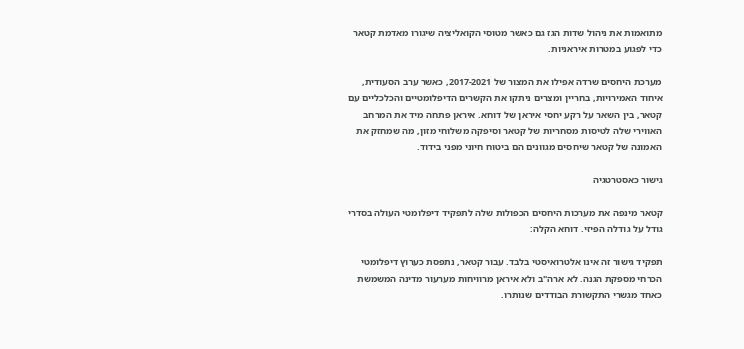מתואמות את ניהול שדות הגז גם כאשר מטוסי הקואליציה שיגורו מאדמת קטאר כדי לפגוע במטרות איראניות.

מערכת היחסים שרדה אפילו את המצור של 2017-2021, כאשר ערב הסעודית, איחוד האמירויות, בחריין ומצרים ניתקו את הקשרים הדיפלומטיים והכלכליים עם קטאר, בין השאר על רקע יחסי איראן של דוחא. איראן פתחה מיד את המרחב האווירי שלה לטיסות מסחריות של קטאר וסיפקה משלוחי מזון, מה שמחזק את האמונה של קטאר שיחסים מגוונים הם ביטוח חיוני מפני בידוד.

גישור כאסטרטגיה

קטאר מינפה את מערכות היחסים הכפולות שלה לתפקיד דיפלומטי העולה בסדרי גודל על גודלה הפיזי. דוחא הקלה:

תפקיד גישור זה אינו אלטרואיסטי בלבד. עבור קטאר, נתפסת כערוץ דיפלומטי הכרחי מספקת הגנה. לא ארה"ב ולא איראן מרוויחות מערעור מדינה המשמשת כאחד מגשרי התקשורת הבודדים שנותרו.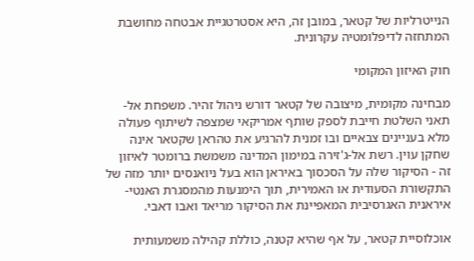הנייטרליות של קטאר, במובן זה, היא אסטרטגיית אבטחה מחושבת המתחזה לדיפלומטיה עקרונית.

חוק האיזון המקומי

מבחינה מקומית, מיצובה של קטאר דורש ניהול זהיר. משפחת אל-תאני השלטת חייבת לספק שותף אמריקאי שמצפה לשיתוף פעולה מלא בעניינים צבאיים ובו זמנית להרגיע את טהראן שקטאר אינה שחקן עוין. רשת אל-ג'זירה במימון המדינה משמשת ברומטר לאיזון זה - הסיקור שלה על הסכסוך באיראן הוא בעל ניואנסים יותר מזה של התקשורת הסעודית או האמירית, תוך הימנעות מהמסגרת האנטי-איראנית האגרסיבית המאפיינת את הסיקור מריאד ואבו דאבי.

אוכלוסיית קטאר, על אף שהיא קטנה, כוללת קהילה משמעותית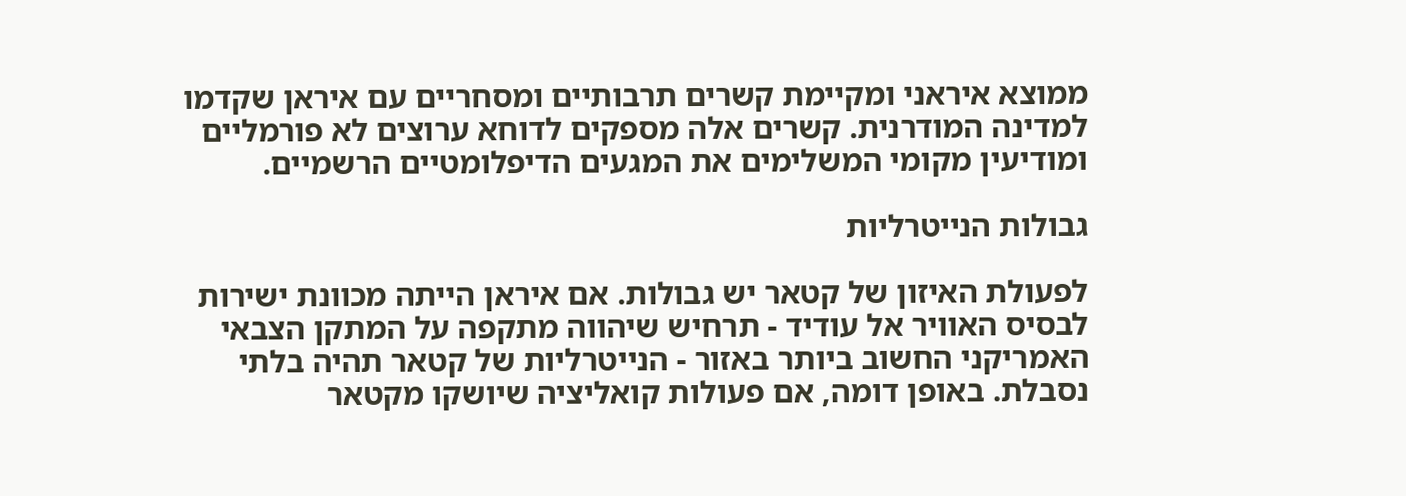ממוצא איראני ומקיימת קשרים תרבותיים ומסחריים עם איראן שקדמו למדינה המודרנית. קשרים אלה מספקים לדוחא ערוצים לא פורמליים ומודיעין מקומי המשלימים את המגעים הדיפלומטיים הרשמיים.

גבולות הנייטרליות

לפעולת האיזון של קטאר יש גבולות. אם איראן הייתה מכוונת ישירות לבסיס האוויר אל עודיד - תרחיש שיהווה מתקפה על המתקן הצבאי האמריקני החשוב ביותר באזור - הנייטרליות של קטאר תהיה בלתי נסבלת. באופן דומה, אם פעולות קואליציה שיושקו מקטאר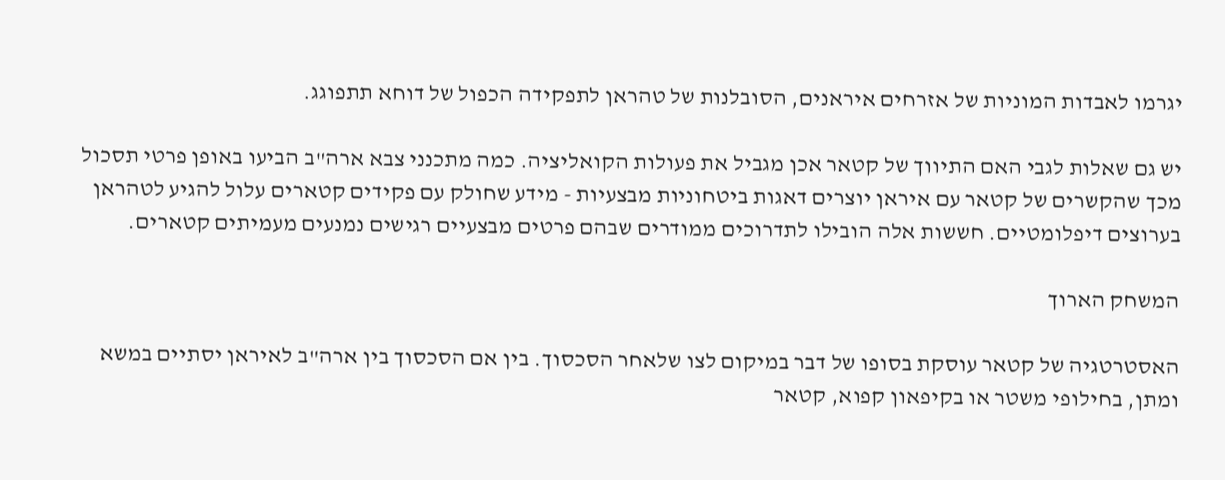יגרמו לאבדות המוניות של אזרחים איראנים, הסובלנות של טהראן לתפקידה הכפול של דוחא תתפוגג.

יש גם שאלות לגבי האם התיווך של קטאר אכן מגביל את פעולות הקואליציה. כמה מתכנני צבא ארה"ב הביעו באופן פרטי תסכול מכך שהקשרים של קטאר עם איראן יוצרים דאגות ביטחוניות מבצעיות - מידע שחולק עם פקידים קטארים עלול להגיע לטהראן בערוצים דיפלומטיים. חששות אלה הובילו לתדרוכים ממודרים שבהם פרטים מבצעיים רגישים נמנעים מעמיתים קטארים.

המשחק הארוך

האסטרטגיה של קטאר עוסקת בסופו של דבר במיקום לצו שלאחר הסכסוך. בין אם הסכסוך בין ארה"ב לאיראן יסתיים במשא ומתן, בחילופי משטר או בקיפאון קפוא, קטאר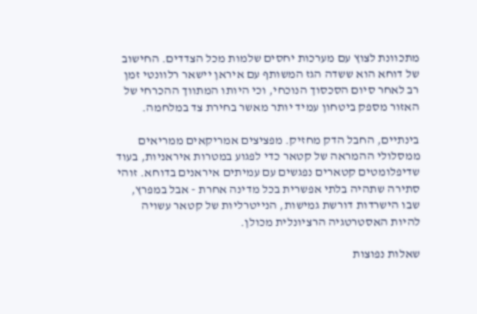מתכוונת לצוץ עם מערכות יחסים שלמות מכל הצדדים. החישוב של דוחא הוא ששדה הגז המשותף עם איראן יישאר רלוונטי זמן רב לאחר סיום הסכסוך הנוכחי, וכי היותו המתווך ההכרחי של האזור מספק ביטחון עמיד יותר מאשר בחירת צד במלחמה.

בינתיים, החבל הדק מחזיק. מפציצים אמריקאים ממריאים ממסלולי ההמראה של קטאר כדי לפגוע במטרות איראניות, בעוד שדיפלומטים קטארים נפגשים עם עמיתים איראנים בדוחא. זוהי סתירה שתהיה בלתי אפשרית בכל מדינה אחרת - אבל במפרץ, שבו הישרדות דורשת גמישות, הנייטרליות של קטאר עשויה להיות האסטרטגיה הרציונלית מכולן.

שאלות נפוצות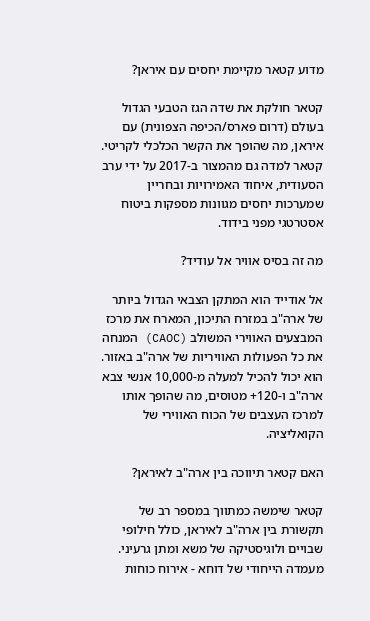מדוע קטאר מקיימת יחסים עם איראן?

קטאר חולקת את שדה הגז הטבעי הגדול בעולם (דרום פארס/הכיפה הצפונית) עם איראן, מה שהופך את הקשר הכלכלי לקריטי. קטאר למדה גם מהמצור ב-2017 על ידי ערב הסעודית, איחוד האמירויות ובחריין שמערכות יחסים מגוונות מספקות ביטוח אסטרטגי מפני בידוד.

מה זה בסיס אוויר אל עודיד?

אל אודייד הוא המתקן הצבאי הגדול ביותר של ארה"ב במזרח התיכון, המארח את מרכז המבצעים האווירי המשולב (CAOC) המנחה את כל הפעולות האוויריות של ארה"ב באזור. הוא יכול להכיל למעלה מ-10,000 אנשי צבא ארה"ב ו-120+ מטוסים, מה שהופך אותו למרכז העצבים של הכוח האווירי של הקואליציה.

האם קטאר תיווכה בין ארה"ב לאיראן?

קטאר שימשה כמתווך במספר רב של תקשורת בין ארה"ב לאיראן, כולל חילופי שבויים ולוגיסטיקה של משא ומתן גרעיני. מעמדה הייחודי של דוחא - אירוח כוחות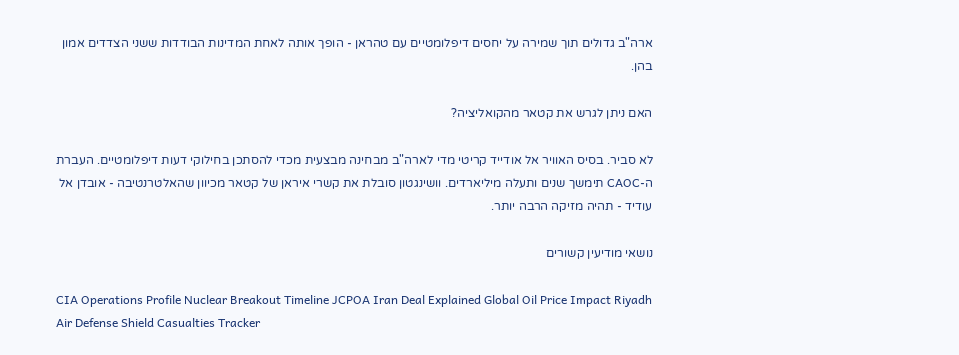ארה"ב גדולים תוך שמירה על יחסים דיפלומטיים עם טהראן - הופך אותה לאחת המדינות הבודדות ששני הצדדים אמון בהן.

האם ניתן לגרש את קטאר מהקואליציה?

לא סביר. בסיס האוויר אל אודייד קריטי מדי לארה"ב מבחינה מבצעית מכדי להסתכן בחילוקי דעות דיפלומטיים. העברת ה-CAOC תימשך שנים ותעלה מיליארדים. וושינגטון סובלת את קשרי איראן של קטאר מכיוון שהאלטרנטיבה - אובדן אל עודיד - תהיה מזיקה הרבה יותר.

נושאי מודיעין קשורים

CIA Operations Profile Nuclear Breakout Timeline JCPOA Iran Deal Explained Global Oil Price Impact Riyadh Air Defense Shield Casualties Tracker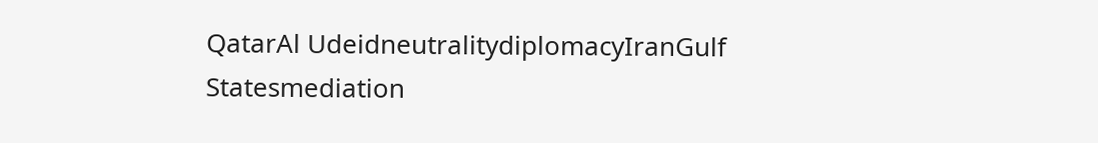QatarAl UdeidneutralitydiplomacyIranGulf Statesmediation